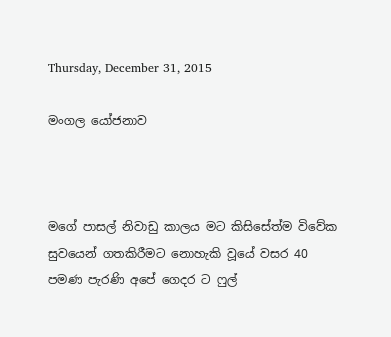Thursday, December 31, 2015

මංගල යෝජනාව



මගේ පාසල් නිවාඩු කාලය මට කිසිසේත්ම විවේක සුවයෙන් ගතකිරීමට නොහැකි වූයේ වසර 40 පමණ පැරණි අපේ ගෙදර ට ෆුල්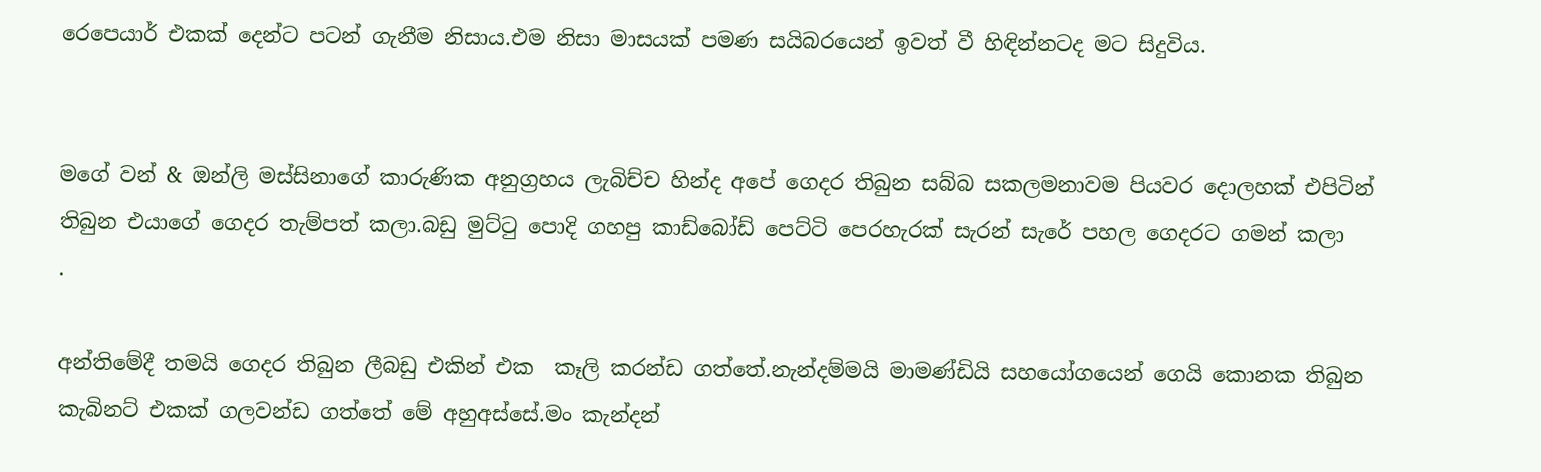රෙපෙයාර් එකක් දෙන්ට පටන් ගැනීම නිසාය.එම නිසා මාසයක් පමණ සයිබරයෙන් ඉවත් වී හිඳින්නටද මට සිදුවිය.


මගේ වන් & ඔන්ලි මස්සිනාගේ කාරුණික අනුග්‍රහය ලැබිච්ච හින්ද අපේ ගෙදර තිබුන සබ්බ සකලමනාවම පියවර දොලහක් එපිටින් තිබුන එයාගේ ගෙදර තැම්පත් කලා.බඩු මුට්ටු පොදි ගහපු කාඩ්බෝඩ් පෙට්ටි පෙරහැරක් සැරන් සැරේ පහල ගෙදරට ගමන් කලා
.

අන්තිමේදී තමයි ගෙදර තිබුන ලීබඩු එකින් එක  කෑලි කරන්ඩ ගත්තේ.නැන්දම්මයි මාමණ්ඩියි සහයෝගයෙන් ගෙයි කොනක තිබුන කැබිනට් එකක් ගලවන්ඩ ගත්තේ මේ අහුඅස්සේ.මං කැන්දන්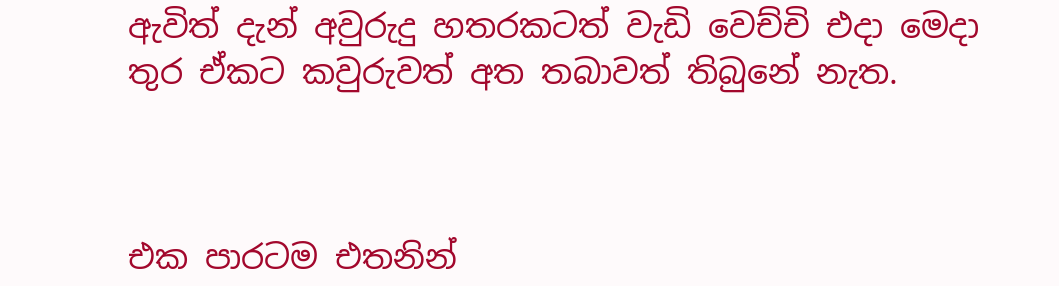ඇවිත් දැන් අවුරුදු හතරකටත් වැඩි වෙච්චි එදා මෙදා තුර ඒකට කවුරුවත් අත තබාවත් තිබුනේ නැත.



එක පාරටම එතනින්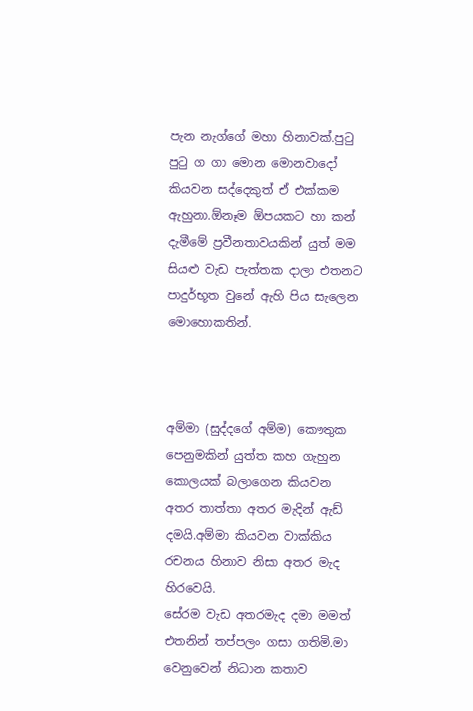පැන නැග්ගේ මහා හිනාවක්.පුටු පුටු ග ගා මොන මොනවාදෝ කියවන සද්දෙකුත් ඒ එක්කම ඇහුනා.ඕනෑම ඕපයකට හා කන් දැමීමේ ප්‍රවීනතාවයකින් යුත් මම සියළු වැඩ පැත්තක දාලා එතනට පාදුර්භූත වුනේ ඇහි පිය සැලෙන මොහොකතින්.



අම්මා (සුද්දගේ අම්ම) කෞතුක පෙනුමකින් යුත්ත කහ ගැහුන කොලයක් බලාගෙන කියවන අතර තාත්තා අතර මැදින් ඇඩ් දමයි.අම්මා කියවන වාක්කිය රචනය හිනාව නිසා අතර මැද හිරවෙයි.
සේරම වැඩ අතරමැද දමා මමත් එතනින් තප්පලං ගසා ගතිමි.මා වෙනුවෙන් නිධාන කතාව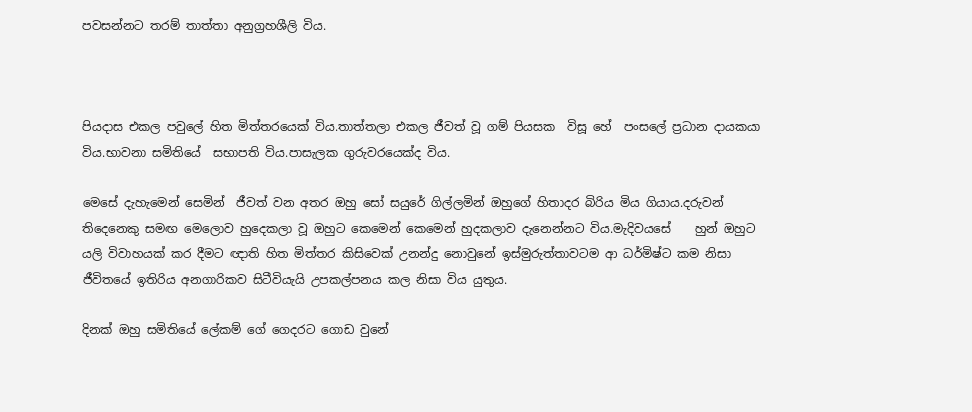පවසන්නට තරම් තාත්තා අනුග්‍රහශීලි විය.



පියදාස එකල පවුලේ හිත මිත්තරයෙක් විය.තාත්තලා එකල ජීවත් වූ ගම් පියසක  විසූ හේ  පංසලේ ප්‍රධාන දායකයා විය.භාවනා සමිතියේ  සභාපති විය.පාසැලක ගුරුවරයෙක්ද විය.

මෙසේ දැහැමෙන් සෙමින්  ජීවත් වන අතර ඔහු සෝ සයුරේ ගිල්ලමින් ඔහුගේ හිතාදර බිරිය මිය ගියාය.දරුවන් තිදෙනෙකු සමඟ මෙලොව හුදෙකලා වූ ඔහුට කෙමෙන් කෙමෙන් හුදකලාව දැනෙන්නට විය.මැදිවයසේ    හුන් ඔහුට  යලි විවාහයක් කර දීමට ඥාති හිත මිත්තර කිසිවෙක් උනන්දු නොවුනේ ඉස්මුරුත්තාවටම ආ ධර්මිෂ්ට කම නිසා ජීවිතයේ ඉතිරිය අනගාරිකව සිටීවියැයි උපකල්පනය කල නිසා විය යුතුය.

දිනක් ඔහු සමිතියේ ලේකම් ගේ ගෙදරට ගොඩ වුනේ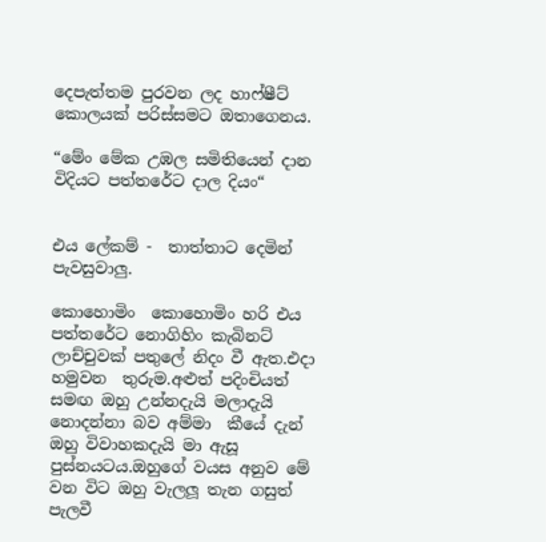දෙපැත්තම පුරවන ලද හාෆ්ෂීට් කොලයක් පරිස්සමට ඔතාගෙනය.

“මේං මේක උඹල සමිතියෙන් දාන විදියට පත්තරේට දාල දියං“


එය ලේකම් -  තාත්තාට දෙමින්  පැවසුවාලු.

කොහොමිං  කොහොමිං හරි එය පත්තරේට නොගිහිං කැබිනට් ලාච්චුවක් පතුලේ නිදං වී ඇත.එදා හමුවන  තුරුම.අළුත් පදිංචියත් සමඟ ඔහු උන්නදැයි මලාදැයි නොදන්නා බව අම්මා  කීයේ දැන් ඔහු විවාහකදැයි මා ඇසූ පුස්නයටය.ඔහුගේ වයස අනුව මේ වන විට ඔහු වැලලූ තැන ගසුත් පැලවී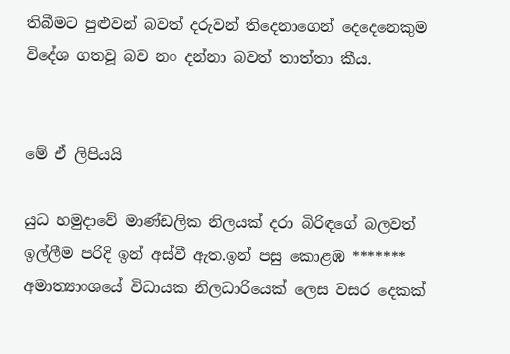තිබීමට පුළුවන් බවත් දරුවන් තිදෙනාගෙන් දෙදෙනෙකුම විදේශ ගතවූ බව නං දන්නා බවත් තාත්තා කීය.


මේ ඒ ලිපියයි

යුධ හමුදාවේ මාණ්ඩලික නිලයක් දරා බිරිඳගේ බලවත් ඉල්ලීම පරිදි ඉන් අස්වී ඇත.ඉන් පසු කොළඹ ******* අමාත්‍යාංශයේ විධායක නිලධාරියෙක් ලෙස වසර දෙකක්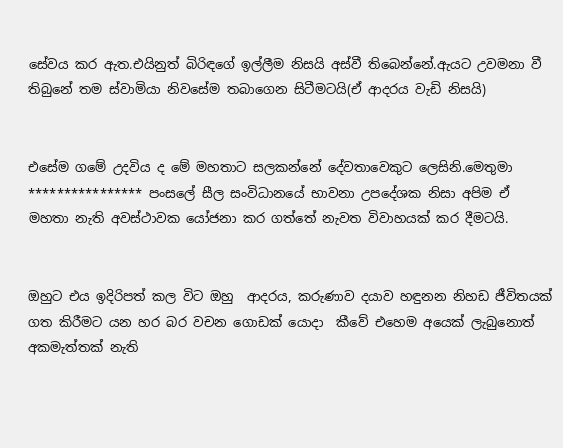සේවය කර ඇත.එයිනුත් බිරිඳගේ ඉල්ලීම නිසයි අස්වී තිබෙන්නේ.ඇයට උවමනා වී තිබුනේ තම ස්වාමියා නිවසේම තබාගෙන සිටීමටයි(ඒ ආදරය වැඩි නිසයි)


එසේම ගමේ උදවිය ද මේ මහතාට සලකන්නේ දේවතාවෙකුට ලෙසිනි.මෙතුමා **************** පංසලේ සීල සංවිධානයේ භාවනා උපදේශක නිසා අපිම ඒ මහතා නැති අවස්ථාවක යෝජනා කර ගත්තේ නැවත විවාහයක් කර දීමටයි.


ඔහුට එය ඉදිරිපත් කල විට ඔහු  ආදරය, කරුණාව දයාව හඳුනන නිහඩ ජීවිතයක් ගත කිරීමට යන හර බර වචන ගොඩක් යොදා  කීවේ එහෙම අයෙක් ලැබුනොත්  අකමැත්තක් නැති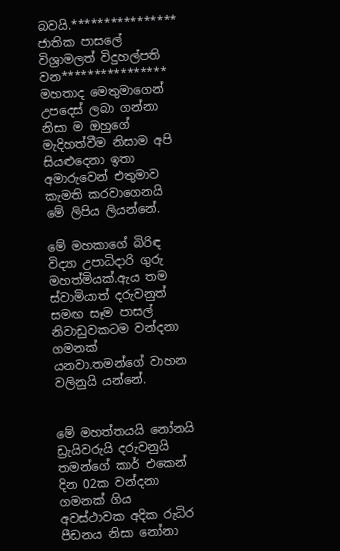බවයි.**************** ජාතික පාසලේ විශ්‍රාමලත් විදුහල්පති වන**************** මහතාද මෙතුමාගෙන් උපදෙස් ලබා ගන්නා නිසා ම ඔහුගේ මැදිහත්වීම නිසාම අපි සියළුදෙනා ඉතා අමාරුවෙන් එතුමාව කැමති කරවාගෙනයි මේ ලිපිය ලියන්නේ.

මේ මහකාගේ බිරිඳ විද්‍යා උපාධිදාරි ගුරු මහත්මියක්.ඇය තම ස්වාමියාත් දරුවනුත් සමඟ සෑම පාසල් නිවාඩුවකටම වන්දනා ගමනක් යනවා.තමන්ගේ වාහන වලිනුයි යන්නේ.


මේ මහත්තයයි නෝනයි ඩ්‍රැයිවරුයි දරුවනුයි තමන්ගේ කාර් එකෙන් දින 02ක වන්දනා ගමනක් ගිය අවස්ථාවක අදික රුධිර පීඩනය නිසා නෝනා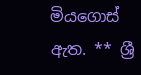මියගොස් ඇත. ** ශ්‍රී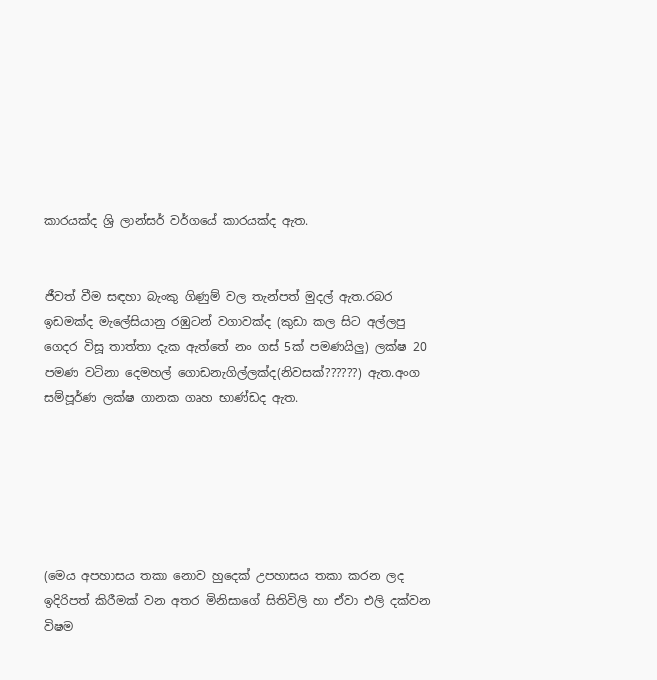කාරයක්ද ශ්‍රි ලාන්සර් වර්ගයේ කාරයක්ද ඇත.


ජීවත් වීම සඳහා බැංකු ගිණුම් වල තැන්පත් මුදල් ඇත.රබර ඉඩමක්ද මැලේසියානු රඹුටන් වගාවක්ද (කුඩා කල සිට අල්ලපු ගෙදර විසූ තාත්තා දැක ඇත්තේ නං ගස් 5ක් පමණයිලු) ලක්ෂ 20 පමණ වටිනා දෙමහල් ගොඩනැගිල්ලක්ද(නිවසක්??????) ඇත.අංග සම්පූර්ණ ලක්ෂ ගානක ගෘහ භාණ්ඩද ඇත.






(මෙය අපහාසය තකා නොව හුදෙක් උපහාසය තකා කරන ලද ඉදිරිපත් කිරීමක් වන අතර මිනිසාගේ සිතිවිලි හා ඒවා එලි දක්වන  විෂම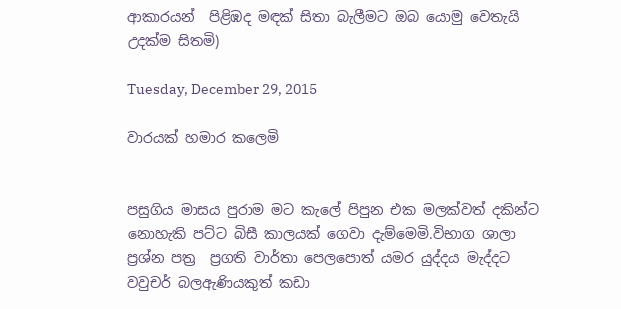ආකාරයන්  පිළිඹද මඳක් සිතා බැලීමට ඔබ යොමු වෙතැයි උදක්ම සිතමි)

Tuesday, December 29, 2015

වාරයක් හමාර කලෙමි


පසුගිය මාසය පුරාම මට කැලේ පිපුන එක මලක්වත් දකින්ට නොහැකි පට්ට බිසී කාලයක් ගෙවා දැම්මෙමි.විභාග ශාලා ප්‍රශ්න පත්‍ර  ප්‍රගති වාර්තා පෙලපොත් යමර යුද්දය මැද්දට වවුචර් බලඇණියකුත් කඩා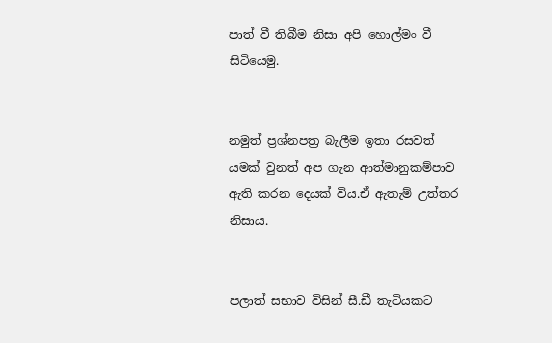පාත් වී තිබීම නිසා අපි හොල්මං වී සිටියෙමු.


නමුත් ප්‍රශ්නපත්‍ර බැලීම ඉතා රසවත් යමක් වුනත් අප ගැන ආත්මානුකම්පාව ඇති කරන දෙයක් විය.ඒ ඇතැම් උත්තර නිසාය.


පලාත් සභාව විසින් සී.ඩී තැටියකට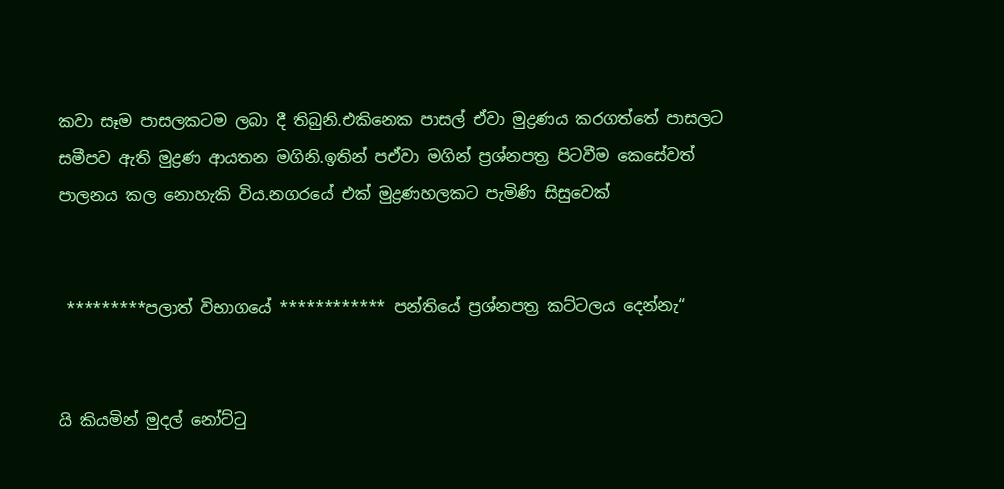කවා සෑම පාසලකටම ලබා දී තිබුනි.එකිනෙක පාසල් ඒවා මුද්‍රණය කරගත්තේ පාසලට සමීපව ඇති මුද්‍රණ ආයතන මගිනි.ඉතින් පඒවා මගින් ප්‍රශ්නපත්‍ර පිටවීම කෙසේවත් පාලනය කල නොහැකි විය.නගරයේ එක් මුද්‍රණහලකට පැමිණි සිසුවෙක්


 *********පලාත් විභාගයේ ************ පන්තියේ ප්‍රශ්නපත්‍ර කට්ටලය දෙන්නැ“


යි කියමින් මුදල් නෝට්ටු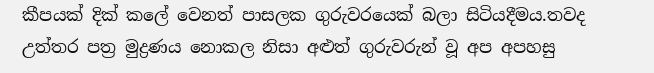කීපයක් දික් කලේ වෙනත් පාසලක ගුරුවරයෙක් බලා සිටියදීමය.තවද උත්තර පත්‍ර මුද්‍රණය නොකල නිසා අළුත් ගුරුවරුන් වූ අප අපහසු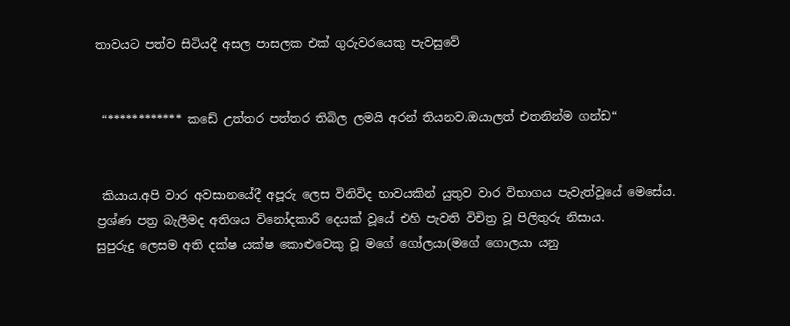තාවයට පත්ව සිටියදී අසල පාසලක එක් ගුරුවරයෙකු පැවසුවේ


 “************ කඩේ උත්තර පත්තර තිබිල ලමයි අරන් තියනව.ඔයාලත් එතනින්ම ගන්ඩ“


 කියාය.අපි වාර අවසානයේදී අපූරු ලෙස විනිවිද භාවයකින් යුතුව වාර විභාගය පැවැත්වූයේ මෙසේය.
ප්‍රශ්ණ පත්‍ර බැලීමද අතිශය විනෝදකාරී දෙයක් වූයේ එහි පැවති විචිත්‍ර වූ පිලිතුරු නිසාය.
සුපුරුදු ලෙසම අති දක්ෂ යක්ෂ කොළුවෙකු වූ මගේ ගෝලයා(මගේ ගොලයා යනු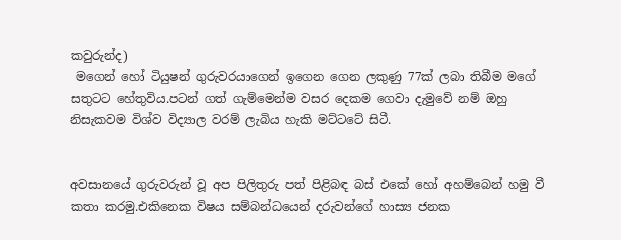කවුරුන්ද)
 මගෙන් හෝ ටියුෂන් ගුරුවරයාගෙන් ඉගෙන ගෙන ලකුණු 77ක් ලබා තිබීම මගේ සතුටට හේතුවිය.පටන් ගත් ගැම්මෙන්ම වසර දෙකම ගෙවා දැමුවේ නම් ඔහු නිසැකවම විශ්ව විද්‍යාල වරම් ලැබිය හැකි මට්ටටේ සිටී.


අවසානයේ ගුරුවරුන් වූ අප පිලිතුරු පත් පිළිබඳ බස් එකේ හෝ අහම්බෙන් හමු වී කතා කරමු.එකිනෙක විෂය සම්බන්ධයෙන් දරුවන්ගේ හාස්‍ය ජනක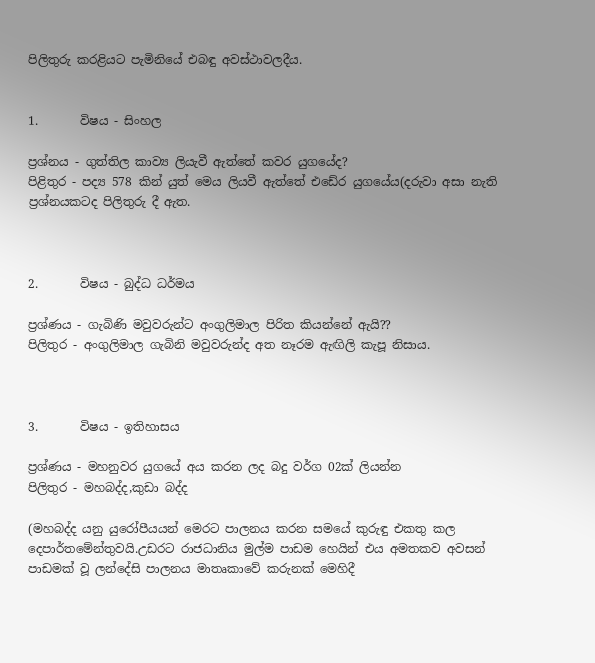පිලිතුරු කරළියට පැමිනියේ එබඳු අවස්ථාවලදීය.


1.       විෂය - සිංහල

ප්‍රශ්නය - ගුත්තිල කාව්‍ය ලියැවී ඇත්තේ කවර යුගයේද?
පිළිතුර - පද්‍ය 578 කින් යුත් මෙය ලියවී ඇත්තේ එඩේර යුගයේය(දරුවා අසා නැති ප්‍රශ්නයකටද පිලිතුරු දී ඇත.



2.       විෂය - බුද්ධ ධර්මය

ප්‍රශ්ණය - ගැබිණි මවුවරුන්ට අංගුලිමාල පිරිත කියන්නේ ඇයි??
පිලිතුර - අංගුලිමාල ගැබිනි මවුවරුන්ද අත නෑරම ඇඟිලි කැපූ නිසාය.



3.       විෂය - ඉතිහාසය

ප්‍රශ්ණය - මහනුවර යුගයේ අය කරන ලද බදු වර්ග 02ක් ලියන්න
පිලිතුර - මහබද්ද,කුඩා බද්ද

(මහබද්ද යනු යුරෝපීයයන් මෙරට පාලනය කරන සමයේ කුරුඳු එකතු කල දෙපාර්තමේන්තුවයි.උඩරට රාජධානිය මුල්ම පාඩම හෙයින් එය අමතකව අවසන් පාඩමක් වූ ලන්දේසි පාලනය මාතෘකාවේ කරුනක් මෙහිදී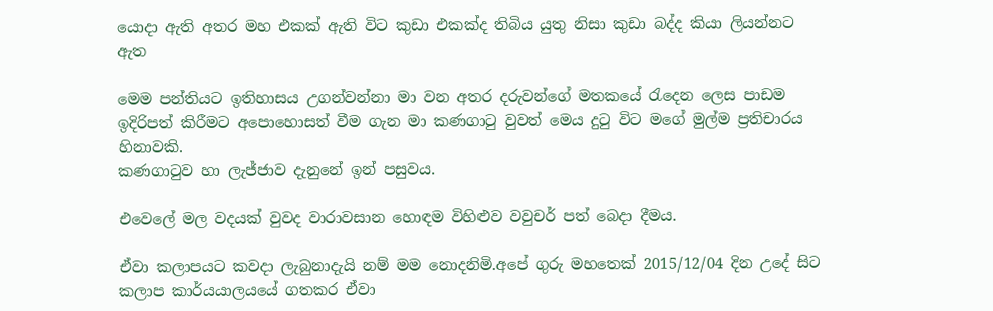යොදා ඇති අතර මහ එකක් ඇති විට කුඩා එකක්ද තිබිය යුතු නිසා කුඩා බද්ද කියා ලියන්නට ඇත

මෙම පන්තියට ඉතිහාසය උගන්වන්නා මා වන අතර දරුවන්ගේ මතකයේ රැදෙන ලෙස පාඩම ඉදිරිපත් කිරීමට අපොහොසත් වීම ගැන මා කණගාටු වුවත් මෙය දුටු විට මගේ මුල්ම ප්‍රතිචාරය හිනාවකි.
කණගාටුව හා ලැජ්ජාව දැනුනේ ඉන් පසුවය.

එවෙලේ මල වදයක් වුවද වාරාවසාන හොඳම විහිළුව වවුචර් පත් බෙදා දීමය.

ඒවා කලාපයට කවදා ලැබුනාදැයි නම් මම නොදනිමි.අපේ ගුරු මහතෙක් 2015/12/04 දින උදේ සිට කලාප කාර්යයාලයයේ ගතකර ඒවා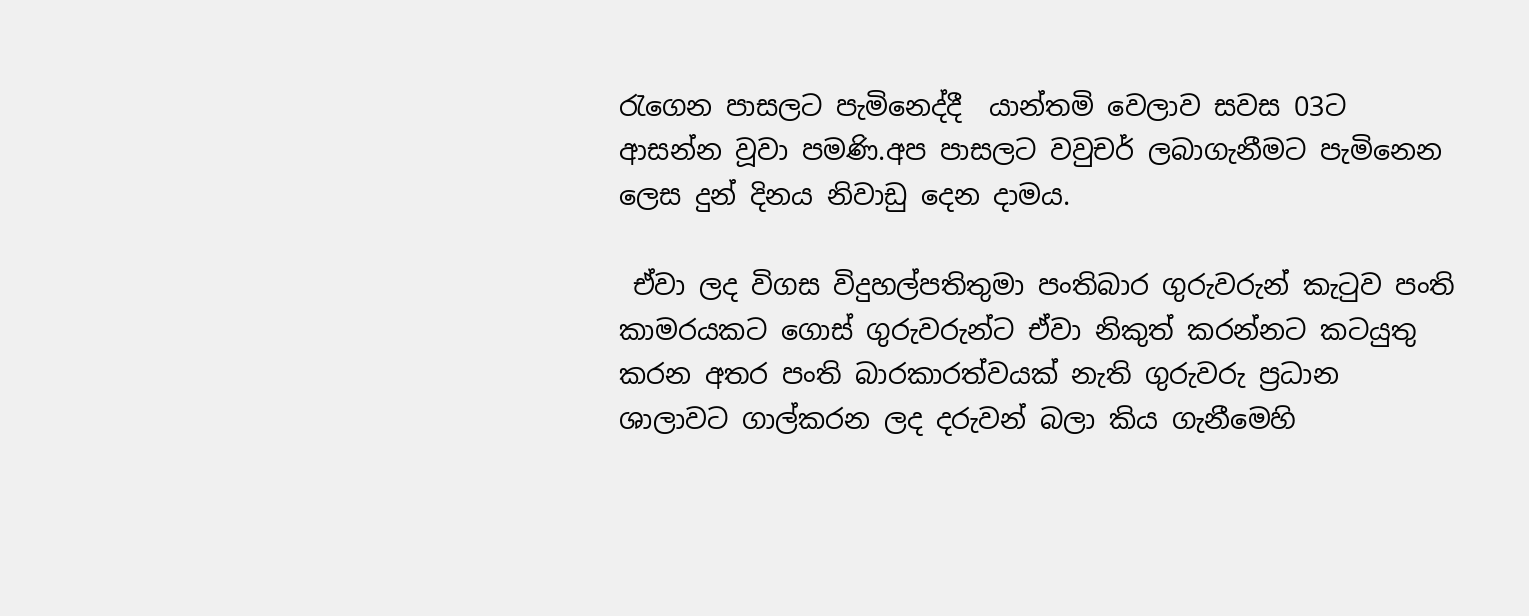රැගෙන පාසලට පැමිනෙද්දී  යාන්තමි වෙලාව සවස 03ට ආසන්න වූවා පමණි.අප පාසලට වවුචර් ලබාගැනීමට පැමිනෙන ලෙස දුන් දිනය නිවාඩු දෙන දාමය.

 ඒවා ලද විගස විදුහල්පතිතුමා පංතිබාර ගුරුවරුන් කැටුව පංති කාමරයකට ගොස් ගුරුවරුන්ට ඒවා නිකුත් කරන්නට කටයුතු කරන අතර පංති බාරකාරත්වයක් නැති ගුරුවරු ප්‍රධාන ශාලාවට ගාල්කරන ලද දරුවන් බලා කිය ගැනීමෙහි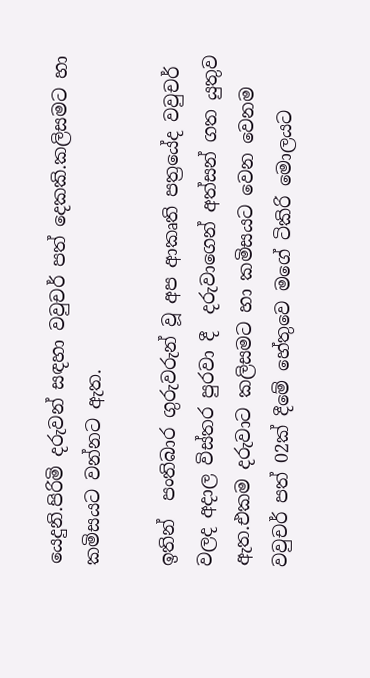යෙදුනි.පිරිමි දරුවන් සඳහා වවුචර් පත් දෙකකි.කලිසමට හා කමිසයට වන්නට ඇත.

ඉතින්  පංතිබාර ගුරුවරුන් වූ අප ආකෘති පත්‍රයේද වවුචර් වලද අදාල විස්තර පුරවා දී  දරුවාගෙන් අත්සන් ගත යුතුව ඇත.එකම දරුවාට කලිසමට හා කමිසයට වෙන වෙනම වවුචර් පත් 02ක් දීමේ හේතුවෙ මගේ ටිකිරි මොලයට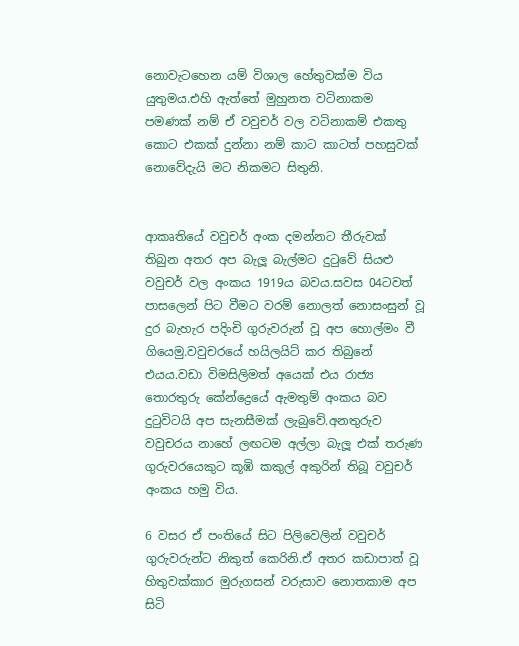නොවැටහෙන යම් විශාල හේතුවක්ම විය යුතුමය.එහි ඇත්තේ මුහුනත වටිනාකම පමණක් නම් ඒ වවුචර් වල වටිනාකම් එකතු කොට එකක් දුන්නා නම් කාට කාටත් පහසුවක් නොවේදැයි මට නිකමට සිතුනි.


ආකෘතියේ වවුචර් අංක දමන්නට තීරුවක් තිබුන අතර අප බැලූ බැල්මට දුටුවේ සියළු වවුචර් වල අංකය 1919ය බවය.සවස 04ටවත් පාසලෙන් පිට වීමට වරම් නොලත් නොසංසුන් වූ දුර බැහැර පදිංචි ගුරුවරුන් වූ අප හොල්මං වී ගියෙමු.වවුචරයේ හයිලයිට් කර තිබුනේ එයය.වඩා විමසිලිමත් අයෙක් එය රාජ්‍ය තොරතුරු කේන්ද්‍රෙයේ ඇමතුම් අංකය බව දුටුවිටයි අප සැනසීමක් ලැබුවේ.අනතුරුව වවුචරය නාහේ ලඟටම අල්ලා බැලූ එක් තරුණ ගුරුවරයෙකුට කූඹි කකුල් අකුරින් තිබූ වවුචර් අංකය හමු විය.

6 වසර ඒ පංතියේ සිට පිලිවෙලින් වවුචර් ගුරුවරුන්ට නිකුත් කෙරිනි.ඒ අතර කඩාපාත් වූ හිතුවක්කාර මුරුගසන් වරුසාව නොතකාම අප සිටි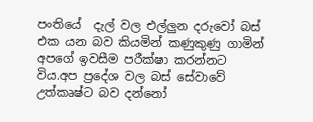පංතියේ  දැල් වල එල්ලුන දරුවෝ බස් එක යන බව කියමින් කණුකුණු ගාමින් අපගේ ඉවසීම පරීක්ෂා කරන්නට විය.අප ප්‍රදේශ වල බස් සේවාවේ උත්කෘෂ්ට බව දන්නෝ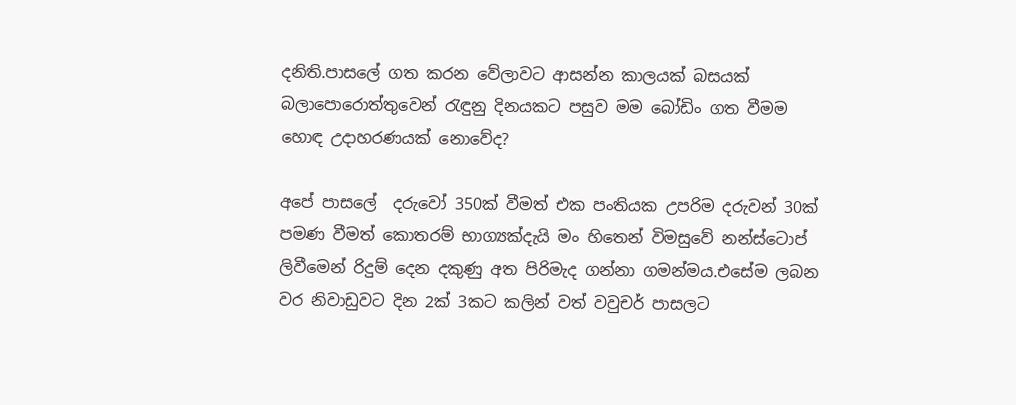දනිති.පාසලේ ගත කරන වේලාවට ආසන්න කාලයක් බසයක් බලාපොරොත්තුවෙන් රැඳුනු දිනයකට පසුව මම බෝඩිං ගත වීමම හොඳ උදාහරණයක් නොවේද?

අපේ පාසලේ  දරුවෝ 350ක් වීමත් එක පංතියක උපරිම දරුවන් 30ක් පමණ වීමත් කොතරම් භාග්‍යක්දැයි මං හිතෙන් විමසුවේ නන්ස්ටොප් ලිවීමෙන් රිදුම් දෙන දකුණු අත පිරිමැද ගන්නා ගමන්මය.එසේම ලබන වර නිවාඩුවට දින 2ක් 3කට කලින් වත් වවුචර් පාසලට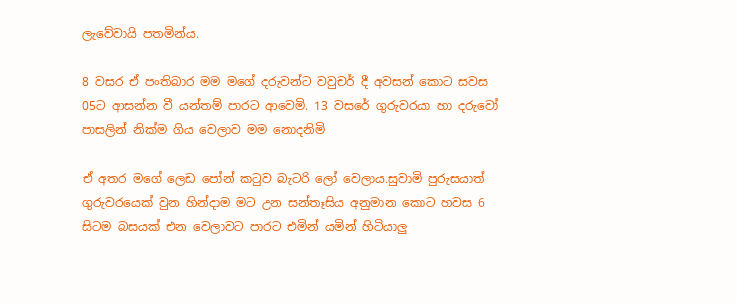ලැවේවායි පතමින්ය.

8 වසර ඒ පංතිබාර මම මගේ‍ දරුවන්ට වවුචර් දී අවසන් කොට සවස 05ට ආසන්න වී යන්තම් පාරට ආවෙමි. 13 වසරේ ගුරුවරයා හා දරුවෝ පාසලින් නික්ම ගිය වෙලාව මම නොදනිමි

ඒ අතර මගේ ලෙඩ පෝන් කටුව බැටරි ලෝ වෙලාය.සුවාමි පුරුසයාත් ගුරුවරයෙක් වුන හින්දාම මට උන සන්තෑසිය අනුමාන කොට හවස 6 සිටම බසයක් එන වෙලාවට පාරට එමින් යමින් හිටියාලු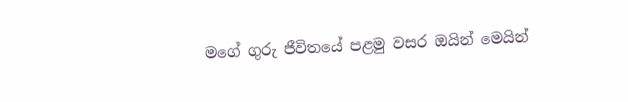මගේ ගුරු ජීවිතයේ පළමු වසර ඔයින් මෙයින්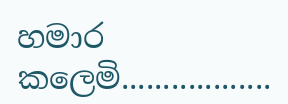හමාර කලෙමි..................